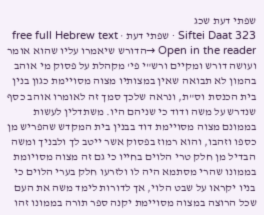שפתי דעת שכג
Siftei Daat 323 · שפתי דעת · free full Hebrew text
Open in the reader →הדורש שיאמרו עליו שהוא אומר ועושה דורש ומקיים ורש"י פי' מקהלת על פסוק מי אוהב בהמון לא תבואה שאין במצותיו מצוה מסויימת כגון בנין בית הכנסת וס"ת, ונראה שלכך סמך זה לאומרו אוהב כסף שנדרש על משה ודוד כי שניהם היו. משתדלין לעשות בממונם מצוה מסויימת דוד בבנין בית המקדש שהפריש מן כספו וזהבו, והוא רמוז בפסוק אשר ייטב לך ולבניך ומשה הבדיל מן חלק טרי הלוים בחייו כי גם זה מצוה מסויומת בממונו שהרי מסתמא היה לו ולזרעו חלק בערי הלוים כי בניו יקראו על שבט הלוי, אך לדורות לימד משה את העם שכל הרוצה במצוה מסויימת יקנה ספר תורה בממונו זהו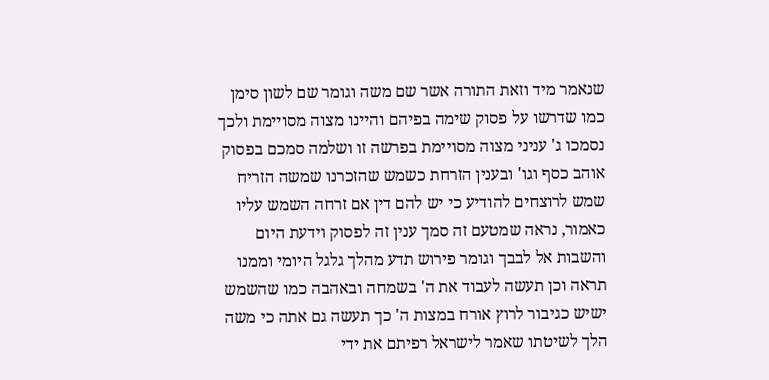שנאמר מיד וזאת התורה אשר שם משה וגומר שם לשון סימן כמו שדרשו על פסוק שימה בפיהם והיינו מצוה מסויימת ולכך נסמכו ג' עניני מצוה מסויימת בפרשה זו ושלמה סמכם בפסוק אוהב כסף וגו' ובענין הזרחת כשמש שהזכרנו שמשה הזריח שמש לרוצחים להודיע כי יש להם דין אם זרחה השמש עליו כאמור, נראה שמטעם זה סמך ענין זה לפסוק וידעת היום והשבות אל לבבך וגומר פירוש תדע מהלך גלגל היומי וממנו תראה וכן תעשה לעבוד את ה' בשמחה ובאהבה כמו שהשמש ישיש כגיבור לרוץ אורח במצות ה' כך תעשה גם אתה כי משה הלך לשיטתו שאמר לישראל רפיתם את ידי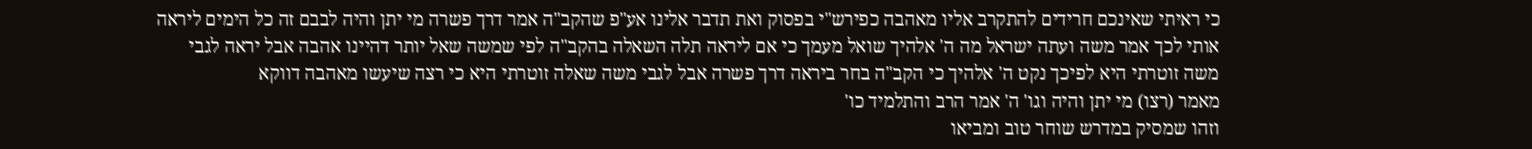כי ראיתי שאינכם חרידים להתקרב אליו מאהבה כפירש"י בפסוק ואת תדבר אלינו אע"פ שהקב"ה אמר דרך פשרה מי יתן והיה לבבם זה כל הימים ליראה אותי לכך אמר משה ועתה ישראל מה ה' אלהיך שואל מעמך כי אם ליראה תלה השאלה בהקב"ה לפי שמשה שאל יותר דהיינו אהבה אבל יראה לגבי משה זוטרתי היא לפיכך נקט ה' אלהיך כי הקב"ה בחר ביראה דרך פשרה אבל לגבי משה שאלה זוטרתי היא כי רצה שיעשו מאהבה דווקא
מאמר (רצו) מי יתן והיה וגו' ה' אמר הרב והתלמיד כו'
וזהו שמסיק במדרש שוחר טוב ומביאו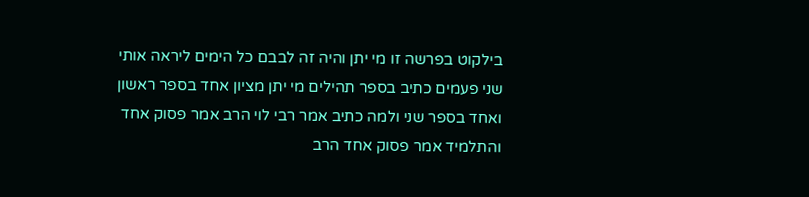בילקוט בפרשה זו מי יתן והיה זה לבבם כל הימים ליראה אותי שני פעמים כתיב בספר תהילים מי יתן מציון אחד בספר ראשון ואחד בספר שני ולמה כתיב אמר רבי לוי הרב אמר פסוק אחד והתלמיד אמר פסוק אחד הרב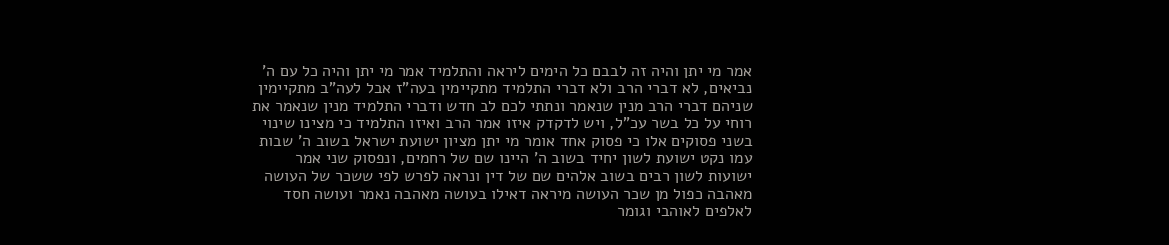אמר מי יתן והיה זה לבבם כל הימים ליראה והתלמיד אמר מי יתן והיה כל עם ה' נביאים, לא דברי הרב ולא דברי התלמיד מתקיימין בעה"ז אבל לעה"ב מתקיימין שניהם דברי הרב מנין שנאמר ונתתי לכם לב חדש ודברי התלמיד מנין שנאמר את רוחי על כל בשר עכ"ל, ויש לדקדק איזו אמר הרב ואיזו התלמיד כי מצינו שינוי בשני פסוקים אלו כי פסוק אחד אומר מי יתן מציון ישועת ישראל בשוב ה' שבות עמו נקט ישועת לשון יחיד בשוב ה' היינו שם של רחמים, ונפסוק שני אמר ישועות לשון רבים בשוב אלהים שם של דין ונראה לפרש לפי ששכר של העושה מאהבה כפול מן שכר העושה מיראה דאילו בעושה מאהבה נאמר ועושה חסד לאלפים לאוהבי וגומר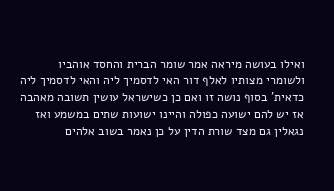ואילו בעושה מיראה אמר שומר הברית והחסד אוהביו ולשומרי מצותיו לאלף דור האי לדסמיך ליה והאי לדסמיך ליה כדאית' בסוף נושה זו ואם כן כשישראל עושין תשובה מאהבה אז יש להם ישועה כפולה והיינו ישועות שתים במשמע ואז נגאלין גם מצד שורת הדין על כן נאמר בשוב אלהים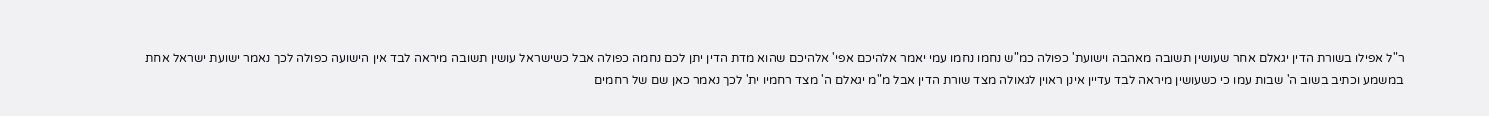ר"ל אפילו בשורת הדין יגאלם אחר שעושין תשובה מאהבה וישועת' כפולה כמ"ש נחמו נחמו עמי יאמר אלהיכם אפי' אלהיכם שהוא מדת הדין יתן לכם נחמה כפולה אבל כשישראל עושין תשובה מיראה לבד אין הישועה כפולה לכך נאמר ישועת ישראל אחת במשמע וכתיב בשוב ה' שבות עמו כי כשעושין מיראה לבד עדיין אינן ראוין לגאולה מצד שורת הדין אבל מ"מ יגאלם ה' מצד רחמיו ית' לכך נאמר כאן שם של רחמים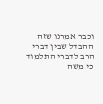וכבר אמרנו שזה ההבדל שבין דברי הרב לדברי התלמוד כי משה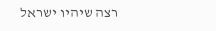רצה שיהיו ישראל